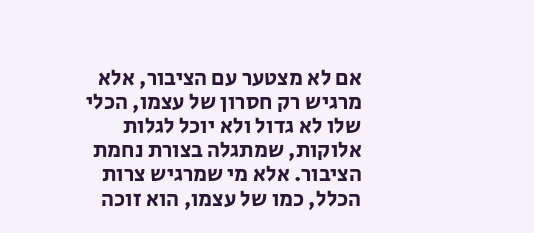אם לא מצטער עם הציבור, אלא מרגיש רק חסרון של עצמו, הכלי שלו לא גדול ולא יוכל לגלות אלוקות, שמתגלה בצורת נחמת הציבור. אלא מי שמרגיש צרות הכלל, כמו של עצמו, הוא זוכה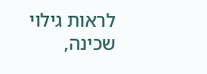לראות גילוי שכינה,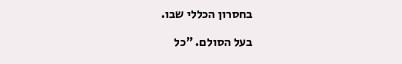בחסרון הכללי שבו.

בעל הסולם. "כל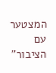המצטער עם הציבור"